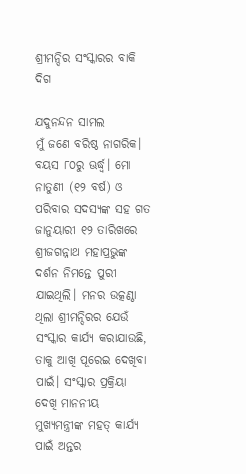ଶ୍ରୀମନ୍ଦିର ସଂସ୍କାରର ବାକି ଦିଗ

ଯଦୁନନ୍ଦନ ସାମଲ
ମୁଁ ଜଣେ ବରିଷ୍ଠ ନାଗରିକ। ବୟସ ୮୦ରୁ ଊର୍ଦ୍ଧ୍ୱ। ମୋ ନାତୁଣୀ (୧୨ ବର୍ଷ) ଓ ପରିବାର ସଦସ୍ୟଙ୍କ ସହ ଗତ ଜାନୁୟାରୀ ୧୨ ତାରିଖରେ ଶ୍ରୀଜଗନ୍ନାଥ ମହାପ୍ରଭୁଙ୍କ ଦର୍ଶନ ନିମନ୍ତେ ପୁରୀ ଯାଇଥିଲି। ମନର ଉତ୍କଣ୍ଠା ଥିଲା ଶ୍ରୀମନ୍ଦିରର ଯେଉଁ ସଂସ୍କାର କାର୍ଯ୍ୟ କରାଯାଉଛି, ତାକୁ ଆଖି ପୂରେଇ ଦେଖିବା ପାଇଁ। ସଂସ୍କାର ପ୍ରକ୍ରିୟା ଦେଖି ମାନନୀୟ ମୁଖ୍ୟମନ୍ତ୍ରୀଙ୍କ ମହତ୍‌ କାର୍ଯ୍ୟ ପାଇଁ ଅନ୍ତର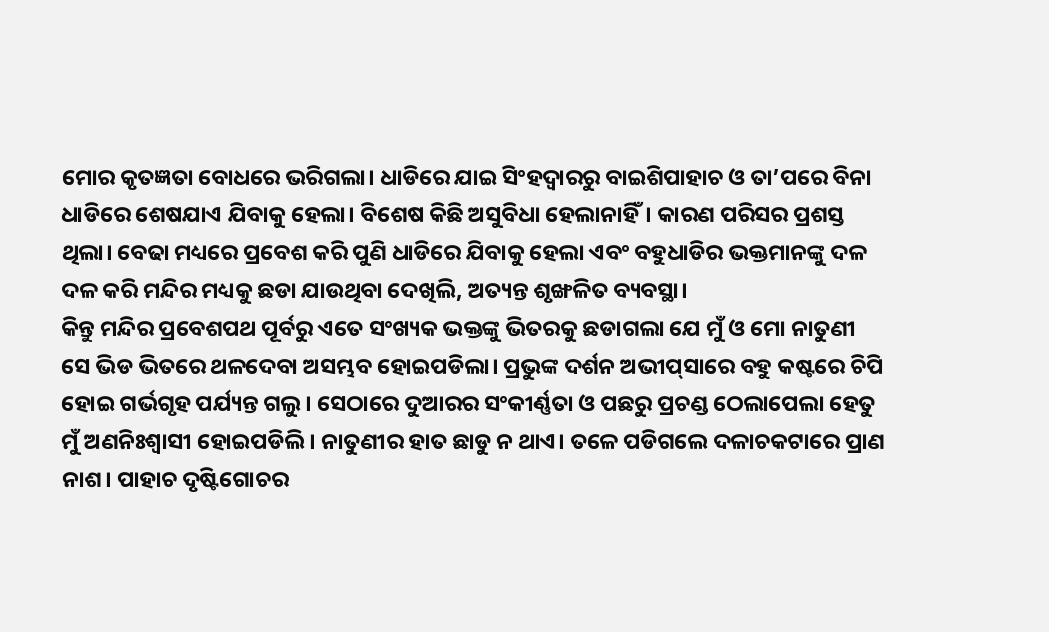ମୋର କୃତଜ୍ଞତା ବୋଧରେ ଭରିଗଲା। ଧାଡିରେ ଯାଇ ସିଂହଦ୍ୱାରରୁ ବାଇଶିପାହାଚ ଓ ତା’ପରେ ବିନା ଧାଡିରେ ଶେଷଯାଏ ଯିବାକୁ ହେଲା। ବିଶେଷ କିଛି ଅସୁବିଧା ହେଲାନାହିଁ। କାରଣ ପରିସର ପ୍ରଶସ୍ତ ଥିଲା। ବେଢା ମଧ୍ୟରେ ପ୍ରବେଶ କରି ପୁଣି ଧାଡିରେ ଯିବାକୁ ହେଲା ଏବଂ ବହୁଧାଡିର ଭକ୍ତମାନଙ୍କୁ ଦଳ ଦଳ କରି ମନ୍ଦିର ମଧ୍ୟକୁ ଛଡା ଯାଉଥିବା ଦେଖିଲି, ଅତ୍ୟନ୍ତ ଶୃଙ୍ଖଳିତ ବ୍ୟବସ୍ଥା।
କିନ୍ତୁ ମନ୍ଦିର ପ୍ରବେଶପଥ ପୂର୍ବରୁ ଏତେ ସଂଖ୍ୟକ ଭକ୍ତଙ୍କୁ ଭିତରକୁ ଛଡାଗଲା ଯେ ମୁଁ ଓ ମୋ ନାତୁଣୀ ସେ ଭିଡ ଭିତରେ ଥଳଦେବା ଅସମ୍ଭବ ହୋଇପଡିଲା। ପ୍ରଭୁଙ୍କ ଦର୍ଶନ ଅଭୀପ୍‌ସାରେ ବହୁ କଷ୍ଟରେ ଚିପି ହୋଇ ଗର୍ଭଗୃହ ପର୍ଯ୍ୟନ୍ତ ଗଲୁ। ସେଠାରେ ଦୁଆରର ସଂକୀର୍ଣ୍ଣତା ଓ ପଛରୁ ପ୍ରଚଣ୍ଡ ଠେଲାପେଲା ହେତୁ ମୁଁ ଅଣନିଃଶ୍ୱାସୀ ହୋଇପଡିଲି। ନାତୁଣୀର ହାତ ଛାଡୁ ନ ଥାଏ। ତଳେ ପଡିଗଲେ ଦଳାଚକଟାରେ ପ୍ରାଣ ନାଶ। ପାହାଚ ଦୃଷ୍ଟିଗୋଚର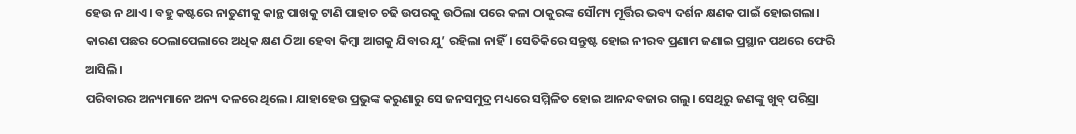ହେଉ ନ ଥାଏ। ବହୁ କଷ୍ଟରେ ନାତୁଣୀକୁ କାନ୍ଥ ପାଖକୁ ଟାଣି ପାହାଚ ଚଢି ଉପରକୁ ଉଠିଲା ପରେ କଳା ଠାକୁରଙ୍କ ସୌମ୍ୟ ମୂର୍ତ୍ତିର ଭବ୍ୟ ଦର୍ଶନ କ୍ଷଣକ ପାଇଁ ହୋଇଗଲା। କାରଣ ପଛର ଠେଲାପେଲାରେ ଅଧିକ କ୍ଷଣ ଠିଆ ହେବା କିମ୍ବା ଆଗକୁ ଯିବାର ଯୁ’ ରହିଲା ନାହିଁ। ସେତିକିରେ ସନ୍ତୁଷ୍ଟ ହୋଇ ନୀରବ ପ୍ରଣାମ ଜଣାଇ ପ୍ରସ୍ଥାନ ପଥରେ ଫେରି ଆସିଲି।
ପରିବାରର ଅନ୍ୟମାନେ ଅନ୍ୟ ଦଳରେ ଥିଲେ। ଯାହାହେଉ ପ୍ରଭୁଙ୍କ କରୁଣାରୁ ସେ ଜନସମୁଦ୍ର ମଧ୍ୟରେ ସମ୍ମିଳିତ ହୋଇ ଆନନ୍ଦବଜାର ଗଲୁ। ସେଥିରୁ ଜଣଙ୍କୁ ଖୁବ୍‌ ପରିସ୍ରା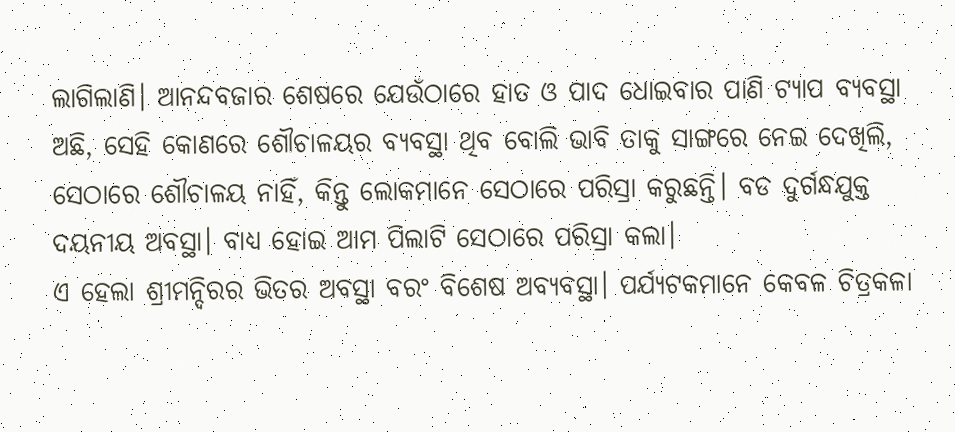ଲାଗିଲାଣି। ଆନନ୍ଦବଜାର ଶେଷରେ ଯେଉଁଠାରେ ହାତ ଓ ପାଦ ଧୋଇବାର ପାଣି ଟ୍ୟାପ ବ୍ୟବସ୍ଥା ଅଛି, ସେହି କୋଣରେ ଶୌଚାଳୟର ବ୍ୟବସ୍ଥା ଥିବ ବୋଲି ଭାବି ତାକୁ ସାଙ୍ଗରେ ନେଇ ଦେଖିଲି, ସେଠାରେ ଶୌଚାଳୟ ନାହିଁ, କିନ୍ତୁ ଲୋକମାନେ ସେଠାରେ ପରିସ୍ରା କରୁଛନ୍ତି। ବଡ ଦୁର୍ଗନ୍ଧଯୁକ୍ତ ଦୟନୀୟ ଅବସ୍ଥା। ବାଧ୍ୟ ହୋଇ ଆମ ପିଲାଟି ସେଠାରେ ପରିସ୍ରା କଲା।
ଏ ହେଲା ଶ୍ରୀମନ୍ଦିରର ଭିତର ଅବସ୍ଥା ବରଂ ବିଶେଷ ଅବ୍ୟବସ୍ଥା। ପର୍ଯ୍ୟଟକମାନେ କେବଳ ଚିତ୍ରକଳା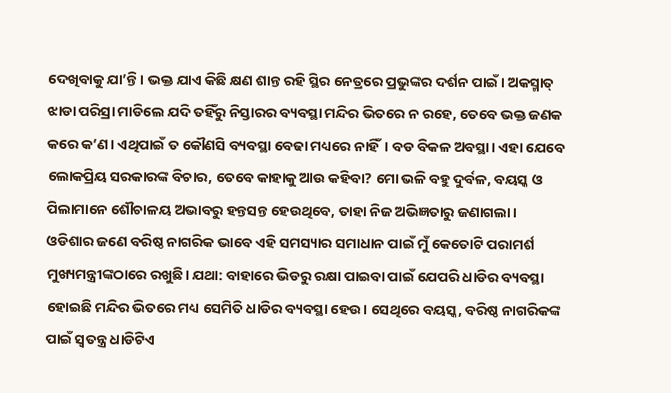ଦେଖିବାକୁ ଯା’ନ୍ତି। ଭକ୍ତ ଯାଏ କିଛି କ୍ଷଣ ଶାନ୍ତ ରହି ସ୍ଥିର ନେତ୍ରରେ ପ୍ରଭୁଙ୍କର ଦର୍ଶନ ପାଇଁ। ଅକସ୍ମାତ୍‌ ଝାଡା ପରିସ୍ରା ମାଡିଲେ ଯଦି ତହିଁରୁ ନିସ୍ତାରର ବ୍ୟବସ୍ଥା ମନ୍ଦିର ଭିତରେ ନ ରହେ, ତେବେ ଭକ୍ତ ଜଣକ କରେ କ’ଣ। ଏଥିପାଇଁ ତ କୌଣସି ବ୍ୟବସ୍ଥା ବେଢା ମଧ୍ୟରେ ନାହିଁ। ବଡ ବିକଳ ଅବସ୍ଥା। ଏହା ଯେବେ ଲୋକପ୍ରିୟ ସରକାରଙ୍କ ବିଚାର, ତେବେ କାହାକୁ ଆଉ କହିବା? ମୋ ଭଳି ବହୁ ଦୁର୍ବଳ, ବୟସ୍କ ଓ ପିଲାମାନେ ଶୌଚାଳୟ ଅଭାବରୁ ହନ୍ତସନ୍ତ ହେଉଥିବେ, ତାହା ନିଜ ଅଭିଜ୍ଞତାରୁ ଜଣାଗଲା।
ଓଡିଶାର ଜଣେ ବରିଷ୍ଠ ନାଗରିକ ଭାବେ ଏହି ସମସ୍ୟାର ସମାଧାନ ପାଇଁ ମୁଁ କେତୋଟି ପରାମର୍ଶ ମୁଖ୍ୟମନ୍ତ୍ରୀଙ୍କଠାରେ ରଖୁଛି। ଯଥା: ବାହାରେ ଭିଡରୁ ରକ୍ଷା ପାଇବା ପାଇଁ ଯେପରି ଧାଡିର ବ୍ୟବସ୍ଥା ହୋଇଛି ମନ୍ଦିର ଭିତରେ ମଧ୍ୟ ସେମିତି ଧାଡିର ବ୍ୟବସ୍ଥା ହେଉ। ସେଥିରେ ବୟସ୍କ, ବରିଷ୍ଠ ନାଗରିକଙ୍କ ପାଇଁ ସ୍ବତନ୍ତ୍ର ଧାଡିଟିଏ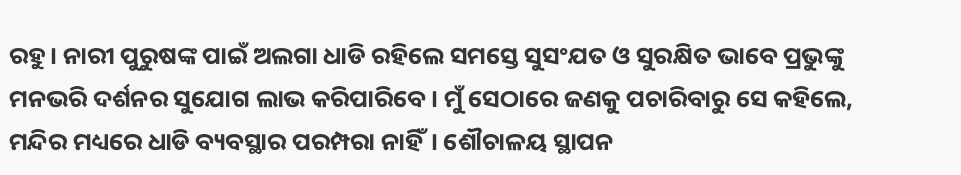ରହୁ। ନାରୀ ପୁରୁଷଙ୍କ ପାଇଁ ଅଲଗା ଧାଡି ରହିଲେ ସମସ୍ତେ ସୁସଂଯତ ଓ ସୁରକ୍ଷିତ ଭାବେ ପ୍ରଭୁଙ୍କୁ ମନଭରି ଦର୍ଶନର ସୁଯୋଗ ଲାଭ କରିପାରିବେ। ମୁଁ ସେଠାରେ ଜଣକୁ ପଚାରିବାରୁ ସେ କହିଲେ, ମନ୍ଦିର ମଧ୍ୟରେ ଧାଡି ବ୍ୟବସ୍ଥାର ପରମ୍ପରା ନାହିଁ। ଶୌଚାଳୟ ସ୍ଥାପନ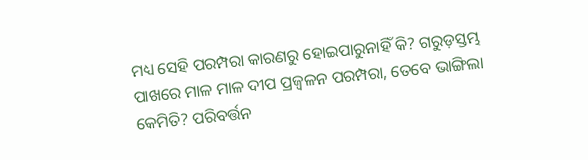ମଧ୍ୟ ସେହି ପରମ୍ପରା କାରଣରୁ ହୋଇପାରୁନାହିଁ କି? ଗରୁଡ଼ସ୍ତମ୍ଭ ପାଖରେ ମାଳ ମାଳ ଦୀପ ପ୍ରଜ୍ୱଳନ ପରମ୍ପରା, ତେବେ ଭାଙ୍ଗିଲା କେମିତି? ପରିବର୍ତ୍ତନ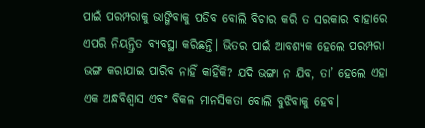ପାଇଁ ପରମ୍ପରାକୁ ଭାଙ୍ଗିବାକୁ ପଡିବ ବୋଲି ବିଚାର କରି ତ ସରକାର ବାହାରେ ଏପରି ନିୟନ୍ତ୍ରିତ ବ୍ୟବସ୍ଥା କରିଛନ୍ତି। ଭିତର ପାଇଁ ଆବଶ୍ୟକ ହେଲେ ପରମ୍ପରା ଭଙ୍ଗ କରାଯାଇ ପାରିବ ନାହିଁ କାହିଁକି? ଯଦି ଭଙ୍ଗା ନ ଯିବ, ତା’ ହେଲେ ଏହା ଏକ ଅନ୍ଧବିଶ୍ୱାସ ଏବଂ ବିକଳ ମାନସିକତା ବୋଲି ବୁଝିବାକୁ ହେବ।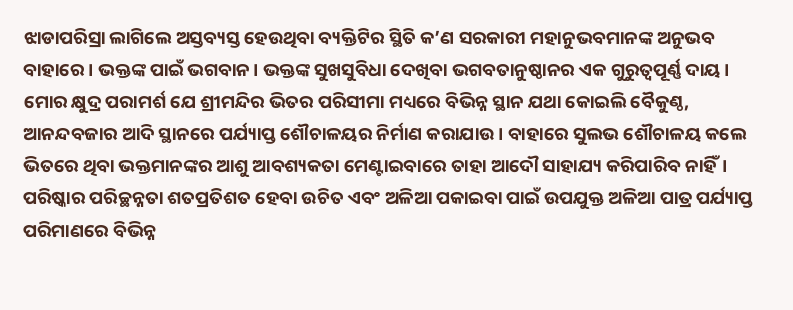ଝାଡାପରିସ୍ରା ଲାଗିଲେ ଅସ୍ତବ୍ୟସ୍ତ ହେଉଥିବା ବ୍ୟକ୍ତିଟିର ସ୍ଥିତି କ’ଣ ସରକାରୀ ମହାନୁଭବମାନଙ୍କ ଅନୁଭବ ବାହାରେ। ଭକ୍ତଙ୍କ ପାଇଁ ଭଗବାନ। ଭକ୍ତଙ୍କ ସୁଖସୁବିଧା ଦେଖିବା ଭଗବତାନୁଷ୍ଠାନର ଏକ ଗୁରୁତ୍ୱପୂର୍ଣ୍ଣ ଦାୟ।
ମୋର କ୍ଷୁଦ୍ର ପରାମର୍ଶ ଯେ ଶ୍ରୀମନ୍ଦିର ଭିତର ପରିସୀମା ମଧ୍ୟରେ ବିଭିନ୍ନ ସ୍ଥାନ ଯଥା କୋଇଲି ବୈକୁଣ୍ଠ, ଆନନ୍ଦବଜାର ଆଦି ସ୍ଥାନରେ ପର୍ଯ୍ୟାପ୍ତ ଶୌଚାଳୟର ନିର୍ମାଣ କରାଯାଉ। ବାହାରେ ସୁଲଭ ଶୌଚାଳୟ କଲେ ଭିତରେ ଥିବା ଭକ୍ତମାନଙ୍କର ଆଶୁ ଆବଶ୍ୟକତା ମେଣ୍ଟାଇବାରେ ତାହା ଆଦୌ ସାହାଯ୍ୟ କରିପାରିବ ନାହିଁ। ପରିଷ୍କାର ପରିଚ୍ଛନ୍ନତା ଶତପ୍ରତିଶତ ହେବା ଉଚିତ ଏବଂ ଅଳିଆ ପକାଇବା ପାଇଁ ଉପଯୁକ୍ତ ଅଳିଆ ପାତ୍ର ପର୍ଯ୍ୟାପ୍ତ ପରିମାଣରେ ବିଭିନ୍ନ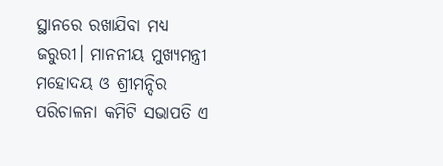ସ୍ଥାନରେ ରଖାଯିବା ମଧ୍ୟ ଜରୁରୀ। ମାନନୀୟ ମୁଖ୍ୟମନ୍ତ୍ରୀ ମହୋଦୟ ଓ ଶ୍ରୀମନ୍ଦିର ପରିଚାଳନା କମିଟି ସଭାପତି ଏ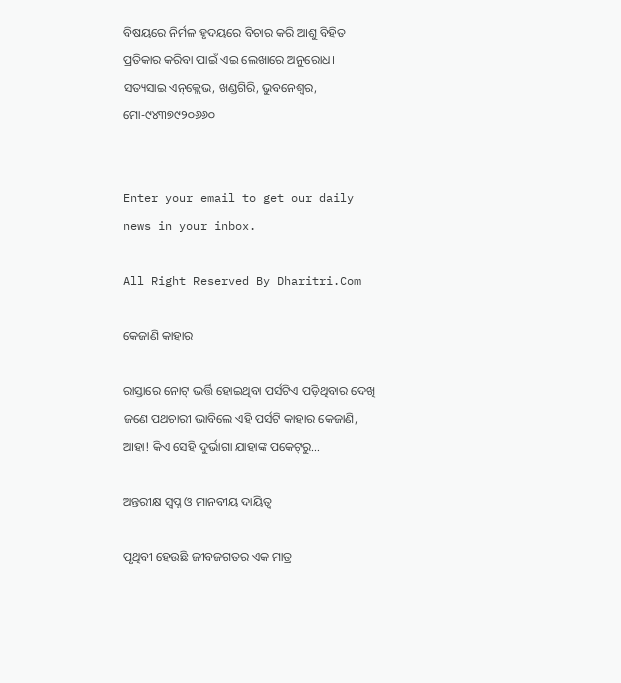ବିଷୟରେ ନିର୍ମଳ ହୃଦୟରେ ବିଚାର କରି ଆଶୁ ବିହିତ ପ୍ରତିକାର କରିବା ପାଇଁ ଏଇ ଲେଖାରେ ଅନୁରୋଧ।
ସତ୍ୟସାଇ ଏନ୍‌କ୍ଲେଭ, ଖଣ୍ଡଗିରି, ଭୁବନେଶ୍ୱର, ମୋ-୯୪୩୭୯୨୦୬୬୦


Enter your email to get our daily news in your inbox.

All Right Reserved By Dharitri.Com

କେଜାଣି କାହାର

ରାସ୍ତାରେ ନୋଟ୍‌ ଭର୍ତ୍ତି ହୋଇଥିବା ପର୍ସଟିଏ ପଡ଼ିଥିବାର ଦେଖି ଜଣେ ପଥଚାରୀ ଭାବିଲେ ଏହି ପର୍ସଟି କାହାର କେଜାଣି, ଆହା! କିଏ ସେହି ଦୁର୍ଭାଗା ଯାହାଙ୍କ ପକେଟ୍‌ରୁ…

ଅନ୍ତରୀକ୍ଷ ସ୍ବପ୍ନ ଓ ମାନବୀୟ ଦାୟିତ୍ୱ

ପୃଥିବୀ ହେଉଛି ଜୀବଜଗତର ଏକ ମାତ୍ର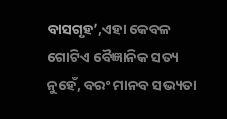ବାସଗୃହ’,ଏହା କେବଳ ଗୋଟିଏ ବୈଜ୍ଞାନିକ ସତ୍ୟ ନୁହେଁ, ବରଂ ମାନବ ସଭ୍ୟତା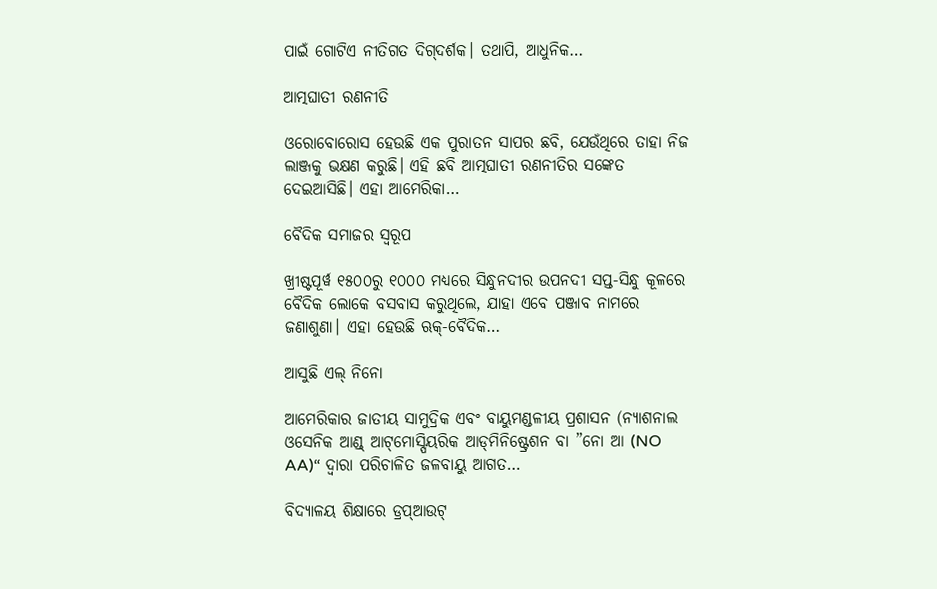ପାଇଁ ଗୋଟିଏ ନୀତିଗତ ଦିଗ୍‌ଦର୍ଶକ। ତଥାପି, ଆଧୁନିକ…

ଆତ୍ମଘାତୀ ରଣନୀତି

ଓରୋବୋରୋସ ହେଉଛି ଏକ ପୁରାତନ ସାପର ଛବି, ଯେଉଁଥିରେ ତାହା ନିଜ ଲାଞ୍ଜକୁ ଭକ୍ଷଣ କରୁଛି। ଏହି ଛବି ଆତ୍ମଘାତୀ ରଣନୀତିର ସଙ୍କେତ ଦେଇଆସିଛି। ଏହା ଆମେରିକା…

ବୈଦିକ ସମାଜର ସ୍ୱରୂପ

ଖ୍ରୀଷ୍ଟପୂର୍ୱ ୧୫୦୦ରୁ ୧୦୦୦ ମଧ୍ୟରେ ସିନ୍ଧୁନଦୀର ଉପନଦୀ ସପ୍ତ-ସିନ୍ଧୁ କୂଳରେ ବୈଦିକ ଲୋକେ ବସବାସ କରୁଥିଲେ, ଯାହା ଏବେ ପଞ୍ଜାବ ନାମରେ ଜଣାଶୁଣା। ଏହା ହେଉଛି ଋକ୍‌-ବୈଦିକ…

ଆସୁଛି ଏଲ୍‌ ନିନୋ

ଆମେରିକାର ଜାତୀୟ ସାମୁଦ୍ରିକ ଏବଂ ବାୟୁମଣ୍ଡଳୀୟ ପ୍ରଶାସନ (ନ୍ୟାଶନାଲ ଓସେନିକ ଆଣ୍ଡ୍‌ ଆଟ୍‌ମୋସ୍ପିୟରିକ ଆଡ୍‌ମିନିଷ୍ଟ୍ରେଶନ ବା ”ନୋ ଆ (NO AA)“ ଦ୍ୱାରା ପରିଚାଳିତ ଜଳବାୟୁ ଆଗତ…

ବିଦ୍ୟାଳୟ ଶିକ୍ଷାରେ ଡ୍ରପ୍‌ଆଉଟ୍‌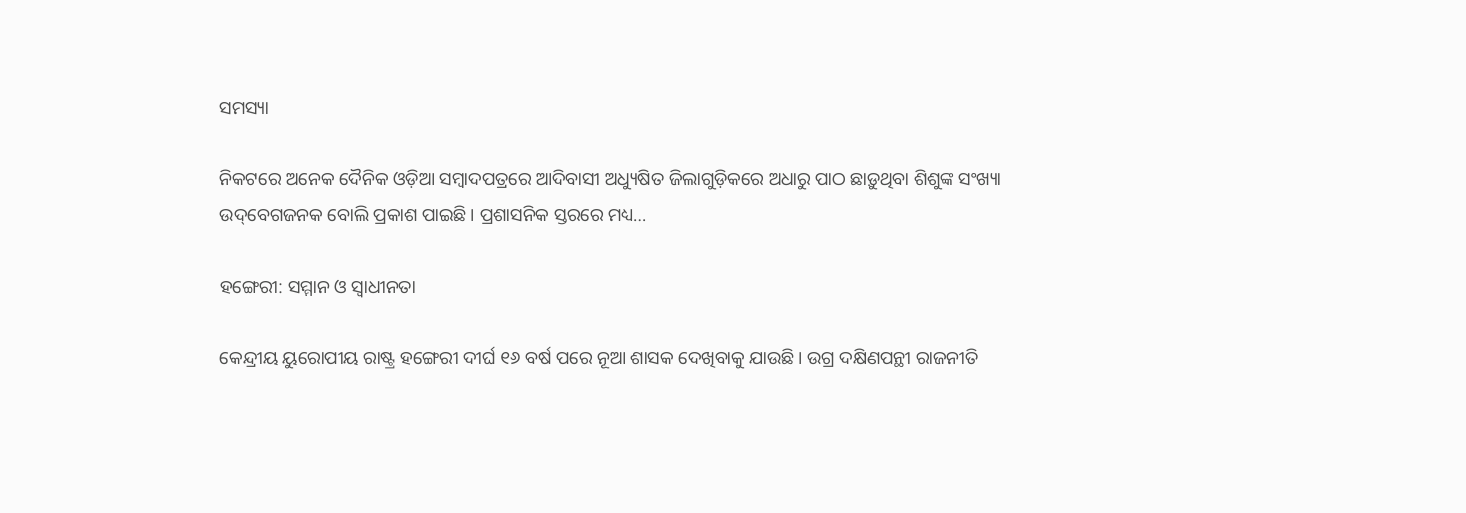ସମସ୍ୟା

ନିକଟରେ ଅନେକ ଦୈନିକ ଓଡ଼ିଆ ସମ୍ବାଦପତ୍ରରେ ଆଦିବାସୀ ଅଧ୍ୟୁଷିତ ଜିଲାଗୁଡ଼ିକରେ ଅଧାରୁ ପାଠ ଛାଡ଼ୁଥିବା ଶିଶୁଙ୍କ ସଂଖ୍ୟା ଉଦ୍‌ବେଗଜନକ ବୋଲି ପ୍ରକାଶ ପାଇଛି। ପ୍ରଶାସନିକ ସ୍ତରରେ ମଧ୍ୟ…

ହଙ୍ଗେରୀ: ସମ୍ମାନ ଓ ସ୍ବାଧୀନତା

କେନ୍ଦ୍ରୀୟ ୟୁରୋପୀୟ ରାଷ୍ଟ୍ର ହଙ୍ଗେରୀ ଦୀର୍ଘ ୧୬ ବର୍ଷ ପରେ ନୂଆ ଶାସକ ଦେଖିବାକୁ ଯାଉଛି। ଉଗ୍ର ଦକ୍ଷିଣପନ୍ଥୀ ରାଜନୀତି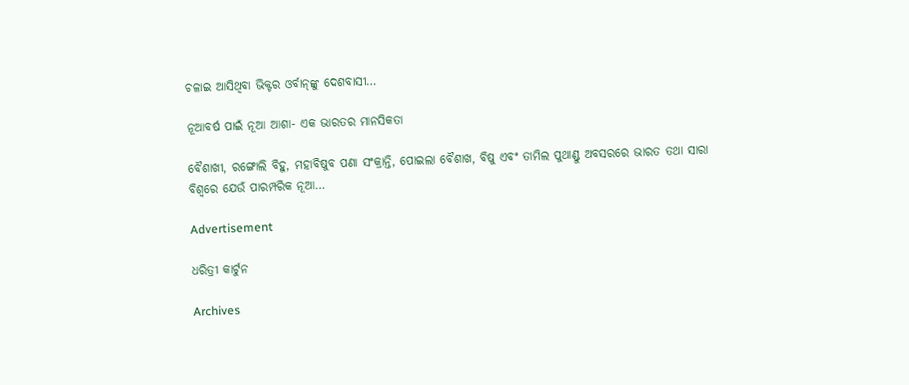ଚଳାଇ ଆସିଥିବା ଭିକ୍ଟର ଓର୍ବାନ୍‌ଙ୍କୁ ଦେଶବାସୀ…

ନୂଆବର୍ଷ ପାଇଁ ନୂଆ ଆଶା- ଏକ ଭାରତର ମାନସିକତା

ବୈଶାଖୀ, ରଙ୍ଗୋଲି ବିହୁ, ମହାବିଷୁବ ପଣା ସଂକ୍ରାନ୍ତି, ପୋଇଲା ବୈଶାଖ, ବିଷୁ ଏବଂ ତାମିଲ ପୁଥାଣ୍ଡୁ ଅବସରରେ ଭାରତ ତଥା ସାରା ବିଶ୍ୱରେ ଯେଉଁ ପାରମ୍ପରିକ ନୂଆ…

Advertisement

ଧରିତ୍ରୀ କାର୍ଟୁନ

Archives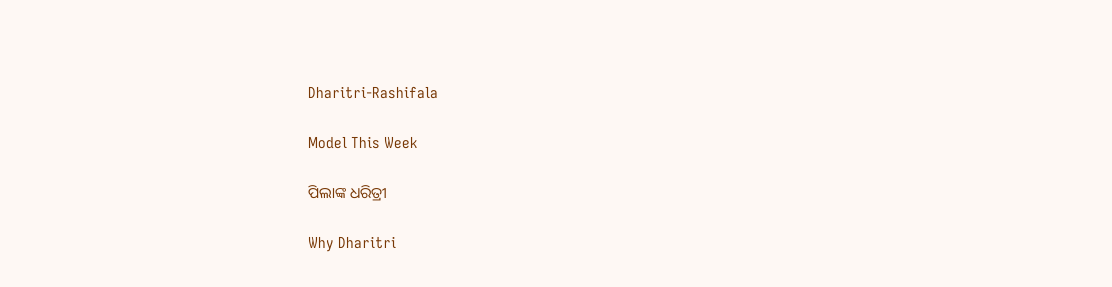Dharitri-Rashifala

Model This Week

ପିଲାଙ୍କ ଧରିତ୍ରୀ

Why Dharitri